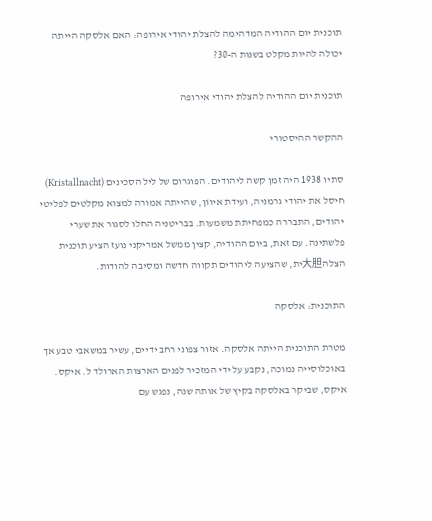תוכנית יום ההודיה המדהימה להצלת יהודי אירופה: האם אלסקה הייתה יכולה להיות מקלט בשנות ה-30?

תוכנית יום ההודיה להצלת יהודי אירופה

ההקשר ההיסטורי

סתיו 1938 היה זמן קשה ליהודים. הפוגרום של ליל הסכינים (Kristallnacht) חיסל את יהודי גרמניה, ועידת איווֹן, שהייתה אמורה למצוא מקלטים לפליטי יהודים, התבררה כמפחיתת משמעות. בבריטניה החלו לסגור את שערי פלשתינה. עם זאת, ביום ההודיה, קצין ממשל אמריקני נועז הציע תוכנית הצלה大胆ית, שהציעה ליהודים תקווה חדשה ומסיבה להודות.

התוכנית: אלסקה

מטרת התוכנית הייתה אלסקה. אזור צפוני רחב ידיים, עשיר במשאבי טבע אך באוכלוסייה נמוכה, נקבע על ידי המזכיר לפנים הארצות הארולד ל. איקס. איקס, שביקר באלסקה בקיץ של אותה שנה, נפגש עם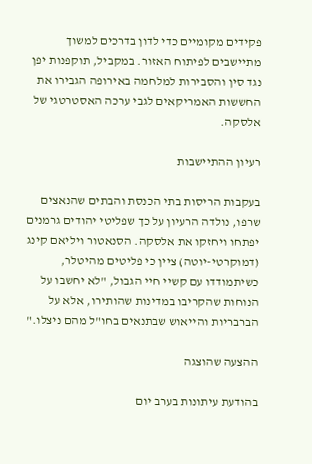פקידים מקומיים כדי לדון בדרכים למשוך מתיישבים לפיתוח האזור. במקביל, תוקפנות יפן נגד סין והסבירות למלחמה באירופה הגבירו את החששות האמריקאים לגבי ערכה האסטרטגי של אלסקה.

רעיון ההתיישבות

בעקבות הריסות בתי הכנסת והבתים שהנאצים שרפו, נולדה הרעיון על כך שפליטי יהודים גרמנים יפתחו ויחזקו את אלסקה. הסנאטור ויליאם קינג (דמוקרטי-יוטה) ציין כי פליטים מהיטלר, כשיתמודדו עם קשיי חיי הגבול, "לא יחשבו על הנוחות שהקריבו במדינות שהותירו, אלא על הברבריות והייאוש שבתנאים בחו"ל מהם ניצלו."

ההצעה שהוצגה

בהודעת עיתונות בערב יום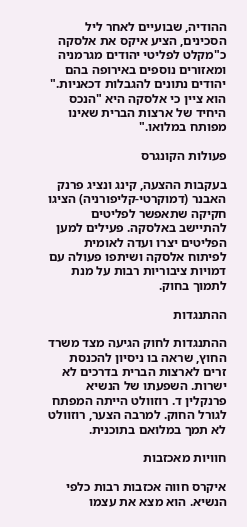ההודיה, שבועיים לאחר ליל הסכינים, הציע איקס את אלסקה כ"מקלט לפליטי יהודים מגרמניה ומאזורים נוספים באירופה בהם יהודים נתונים להגבלות דכאניות." הוא ציין כי אלסקה היא "הנכס היחיד של ארצות הברית שאינו מפותח במלואו."

פעולות הקונגרס

בעקבות ההצעה, קינג ונציג פרנק האבנר (דמוקרטי-קליפורניה) הציגו חקיקה שתאפשר לפליטים להתיישב באלסקה. פעילים למען הפליטים יצרו ועדה לאומית לפיתוח אלסקה ושיתפו פעולה עם דמויות ציבוריות רבות על מנת לתמוך בחוק.

ההתנגדות

ההתנגדות לחוק הגיעה מצד משרד החוץ, שראה בו ניסיון להכנסת זרים לארצות הברית בדרכים לא ישרות. השפעתו של הנשיא פרנקלין ד. רוזוולט הייתה המפתח לגורל החוק. למרבה הצער, רוזוולט לא תמך במלואם בתוכנית.

חוויות מאכזבות

איקרס חווה אכזבות רבות כלפי הנשיא. הוא מצא את עצמו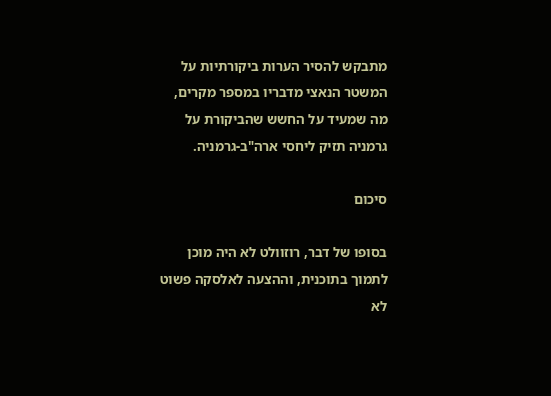מתבקש להסיר הערות ביקורתיות על המשטר הנאצי מדבריו במספר מקרים, מה שמעיד על החשש שהביקורת על גרמניה תזיק ליחסי ארה"ב-גרמניה.

סיכום

בסופו של דבר, רוזוולט לא היה מוכן לתמוך בתוכנית, וההצעה לאלסקה פשוט לא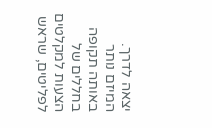יצאה לדרך. המיזם נותר באותה תקופה בחללים של הצעות למקלטים לפליטים, שראש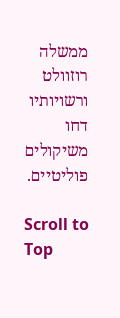ממשלה רוזוולט ורשויותיו דחו משיקולים פוליטיים.

Scroll to Top